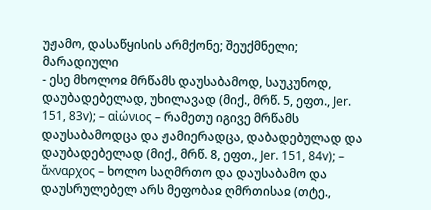უჟამო, დასაწყისის არმქონე; შეუქმნელი; მარადიული
- ესე მხოლოჲ მრწამს დაუსაბამოდ, საუკუნოდ, დაუბადებელად, უხილავად (მიქ., მრწ. 5, ეფთ., Jer. 151, 83v); – αἰώνιος – რამეთუ იგივე მრწამს დაუსაბამოდცა და ჟამიერადცა, დაბადებულად და დაუბადებელად (მიქ., მრწ. 8, ეფთ., Jer. 151, 84v); – ἄℵναρχος – ხოლო საღმრთო და დაუსაბამო და დაუსრულებელ არს მეფობაჲ ღმრთისაჲ (თტე.,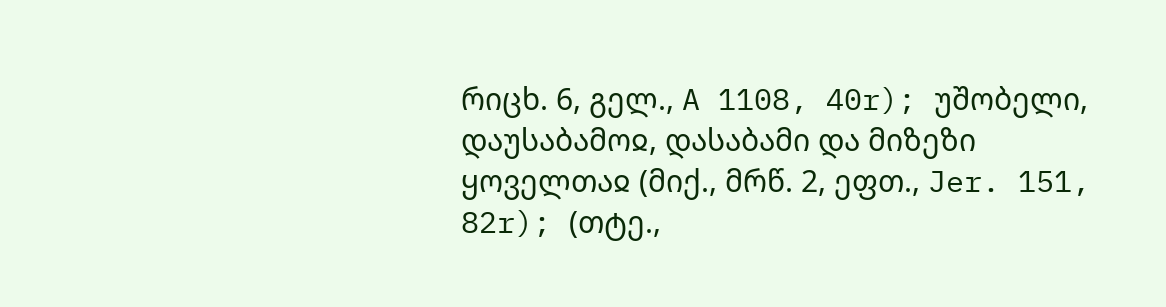რიცხ. 6, გელ., A 1108, 40r); უშობელი, დაუსაბამოჲ, დასაბამი და მიზეზი ყოველთაჲ (მიქ., მრწ. 2, ეფთ., Jer. 151, 82r); (თტე.,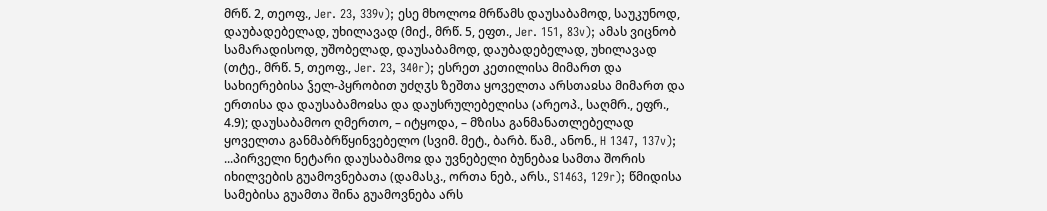მრწ. 2, თეოფ., Jer. 23, 339v); ესე მხოლოჲ მრწამს დაუსაბამოდ, საუკუნოდ, დაუბადებელად, უხილავად (მიქ., მრწ. 5, ეფთ., Jer. 151, 83v); ამას ვიცნობ სამარადისოდ, უშობელად, დაუსაბამოდ, დაუბადებელად, უხილავად (თტე., მრწ. 5, თეოფ., Jer. 23, 340r); ესრეთ კეთილისა მიმართ და სახიერებისა ჴელ-პყრობით უძღჳს ზეშთა ყოველთა არსთაჲსა მიმართ და ერთისა და დაუსაბამოჲსა და დაუსრულებელისა (არეოპ., საღმრ., ეფრ., 4.9); დაუსაბამოო ღმერთო, – იტყოდა, – მზისა განმანათლებელად ყოველთა განმაბრწყინვებელო (სვიმ. მეტ., ბარბ. წამ., ანონ., H 1347, 137v); ...პირველი ნეტარი დაუსაბამოჲ და უვნებელი ბუნებაჲ სამთა შორის იხილვების გუამოვნებათა (დამასკ., ორთა ნებ., არს., S1463, 129r); წმიდისა სამებისა გუამთა შინა გუამოვნება არს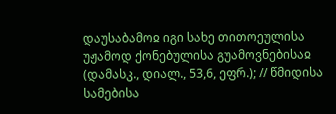დაუსაბამოჲ იგი სახე თითოეულისა უჟამოდ ქონებულისა გუამოვნებისაჲ (დამასკ., დიალ., 53,6, ეფრ.); // წმიდისა სამებისა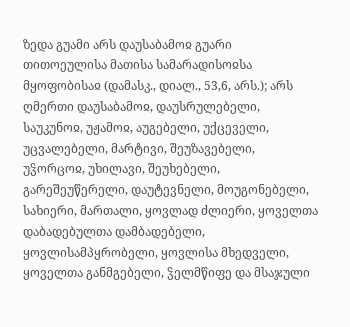ზედა გუამი არს დაუსაბამოჲ გუარი თითოეულისა მათისა სამარადისოჲსა მყოფობისაჲ (დამასკ., დიალ., 53,6, არს.); არს ღმერთი დაუსაბამოჲ, დაუსრულებელი, საუკუნოჲ, უჟამოჲ, აუგებელი, უქცეველი, უცვალებელი, მარტივი, შეუზავებელი, უჴორცოჲ, უხილავი, შეუხებელი, გარეშეუწერელი, დაუტევნელი, მოუგონებელი, სახიერი, მართალი, ყოვლად ძლიერი, ყოველთა დაბადებულთა დამბადებელი, ყოვლისამპყრობელი, ყოვლისა მხედველი, ყოველთა განმგებელი, ჴელმწიფე და მსაჯული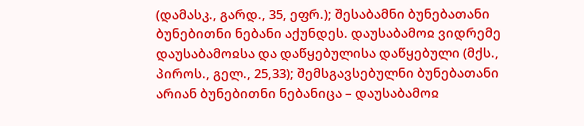(დამასკ., გარდ., 35, ეფრ.); შესაბამნი ბუნებათანი ბუნებითნი ნებანი აქუნდეს. დაუსაბამოჲ ვიდრემე დაუსაბამოჲსა და დაწყებულისა დაწყებული (მქს., პიროს., გელ., 25,33); შემსგავსებულნი ბუნებათანი არიან ბუნებითნი ნებანიცა – დაუსაბამოჲ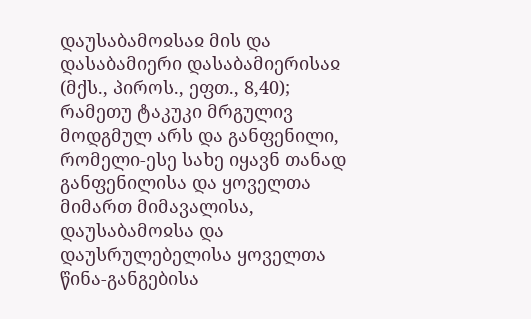დაუსაბამოჲსაჲ მის და დასაბამიერი დასაბამიერისაჲ (მქს., პიროს., ეფთ., 8,40); რამეთუ ტაკუკი მრგულივ მოდგმულ არს და განფენილი, რომელი-ესე სახე იყავნ თანად განფენილისა და ყოველთა მიმართ მიმავალისა, დაუსაბამოჲსა და დაუსრულებელისა ყოველთა წინა-განგებისა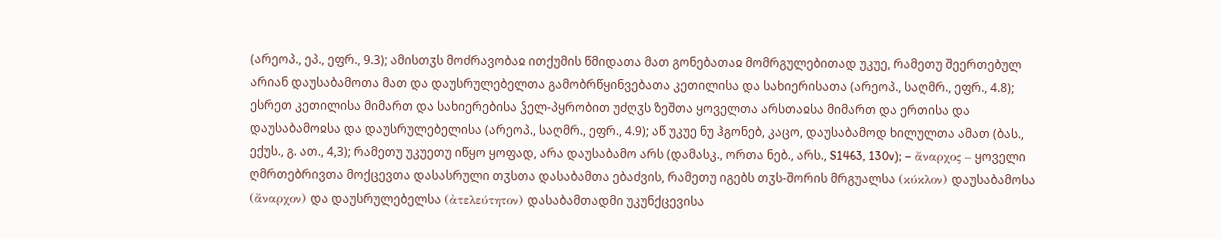(არეოპ., ეპ., ეფრ., 9.3); ამისთჳს მოძრავობაჲ ითქუმის წმიდათა მათ გონებათაჲ მომრგულებითად უკუე, რამეთუ შეერთებულ არიან დაუსაბამოთა მათ და დაუსრულებელთა გამობრწყინვებათა კეთილისა და სახიერისათა (არეოპ., საღმრ., ეფრ., 4.8); ესრეთ კეთილისა მიმართ და სახიერებისა ჴელ-პყრობით უძღჳს ზეშთა ყოველთა არსთაჲსა მიმართ და ერთისა და დაუსაბამოჲსა და დაუსრულებელისა (არეოპ., საღმრ., ეფრ., 4.9); აწ უკუე ნუ ჰგონებ, კაცო, დაუსაბამოდ ხილულთა ამათ (ბას., ექუს., გ. ათ., 4,3); რამეთუ უკუეთუ იწყო ყოფად, არა დაუსაბამო არს (დამასკ., ორთა ნებ., არს., S1463, 130v); – ἄναρχος – ყოველი ღმრთებრივთა მოქცევთა დასასრული თჳსთა დასაბამთა ებაძვის, რამეთუ იგებს თჳს-შორის მრგუალსა (κύκλον) დაუსაბამოსა (ἄναρχον) და დაუსრულებელსა (ἀτελεύτητον) დასაბამთადმი უკუნქცევისა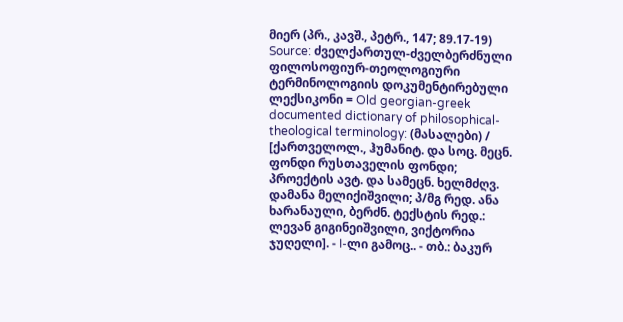მიერ (პრ., კავშ., პეტრ., 147; 89.17-19)
Source: ძველქართულ-ძველბერძნული ფილოსოფიურ-თეოლოგიური ტერმინოლოგიის დოკუმენტირებული ლექსიკონი = Old georgian-greek documented dictionary of philosophical-theological terminology: (მასალები) / [ქართველოლ., ჰუმანიტ. და სოც. მეცნ. ფონდი რუსთაველის ფონდი; პროექტის ავტ. და სამეცნ. ხელმძღვ. დამანა მელიქიშვილი; პ/მგ რედ. ანა ხარანაული, ბერძნ. ტექსტის რედ.: ლევან გიგინეიშვილი, ვიქტორია ჯუღელი]. - I-ლი გამოც.. - თბ.: ბაკურ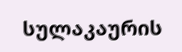სულაკაურის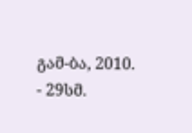გამ-ბა, 2010. - 29სმ.